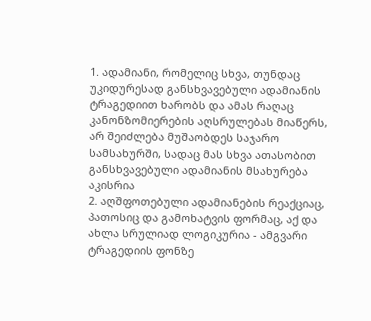1. ადამიანი, რომელიც სხვა, თუნდაც უკიდურესად განსხვავებული ადამიანის ტრაგედიით ხარობს და ამას რაღაც კანონზომიერების აღსრულებას მიაწერს, არ შეიძლება მუშაობდეს საჯარო სამსახურში, სადაც მას სხვა ათასობით განსხვავებული ადამიანის მსახურება აკისრია
2. აღშფოთებული ადამიანების რეაქციაც, პათოსიც და გამოხატვის ფორმაც, აქ და ახლა სრულიად ლოგიკურია - ამგვარი ტრაგედიის ფონზე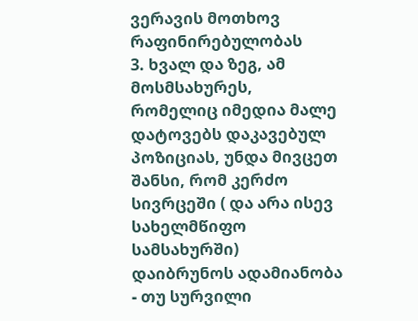ვერავის მოთხოვ რაფინირებულობას
3. ხვალ და ზეგ, ამ მოსმსახურეს, რომელიც იმედია მალე დატოვებს დაკავებულ პოზიციას, უნდა მივცეთ შანსი, რომ კერძო სივრცეში ( და არა ისევ სახელმწიფო სამსახურში) დაიბრუნოს ადამიანობა - თუ სურვილი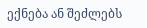ექნება ან შეძლებს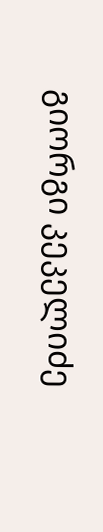გიორგი კეკელიძე